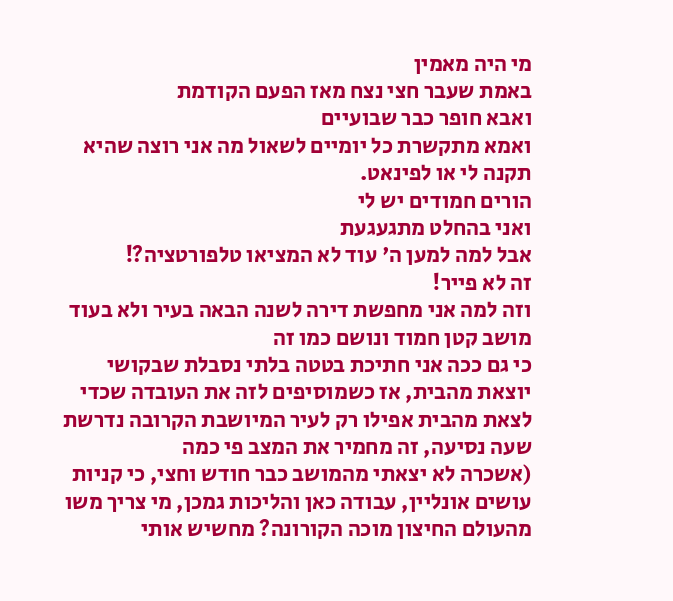מי היה מאמין
באמת שעבר חצי נצח מאז הפעם הקודמת
ואבא חופר כבר שבועיים
ואמא מתקשרת כל יומיים לשאול מה אני רוצה שהיא תקנה לי או לפינאט.
הורים חמודים יש לי
ואני בהחלט מתגעגעת
אבל למה למען ה' עוד לא המציאו טלפורטציה?!
זה לא פייר!
וזה למה אני מחפשת דירה לשנה הבאה בעיר ולא בעוד מושב קטן חמוד ונושם כמו זה
כי גם ככה אני חתיכת בטטה בלתי נסבלת שבקושי יוצאת מהבית, אז כשמוסיפים לזה את העובדה שכדי לצאת מהבית אפילו רק לעיר המיושבת הקרובה נדרשת שעה נסיעה, זה מחמיר את המצב פי כמה
(אשכרה לא יצאתי מהמושב כבר חודש וחצי, כי קניות עושים אונליין, עבודה כאן והליכות גמכן, מי צריך משו מהעולם החיצון מוכה הקורונה? מחשיש אותי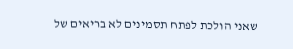שאני הולכת לפתח תסמינים לא בריאים של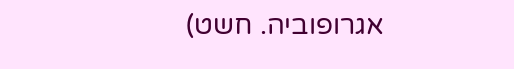אגרופוביה. חשט)